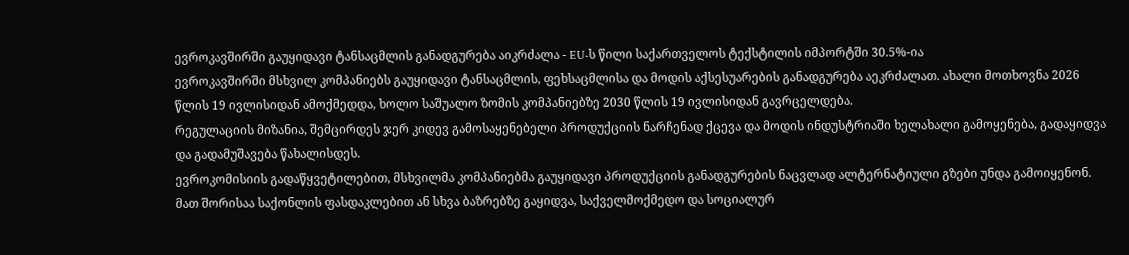ევროკავშირში გაუყიდავი ტანსაცმლის განადგურება აიკრძალა - EU-ს წილი საქართველოს ტექსტილის იმპორტში 30.5%-ია
ევროკავშირში მსხვილ კომპანიებს გაუყიდავი ტანსაცმლის, ფეხსაცმლისა და მოდის აქსესუარების განადგურება აეკრძალათ. ახალი მოთხოვნა 2026 წლის 19 ივლისიდან ამოქმედდა, ხოლო საშუალო ზომის კომპანიებზე 2030 წლის 19 ივლისიდან გავრცელდება.
რეგულაციის მიზანია, შემცირდეს ჯერ კიდევ გამოსაყენებელი პროდუქციის ნარჩენად ქცევა და მოდის ინდუსტრიაში ხელახალი გამოყენება, გადაყიდვა და გადამუშავება წახალისდეს.
ევროკომისიის გადაწყვეტილებით, მსხვილმა კომპანიებმა გაუყიდავი პროდუქციის განადგურების ნაცვლად ალტერნატიული გზები უნდა გამოიყენონ. მათ შორისაა საქონლის ფასდაკლებით ან სხვა ბაზრებზე გაყიდვა, საქველმოქმედო და სოციალურ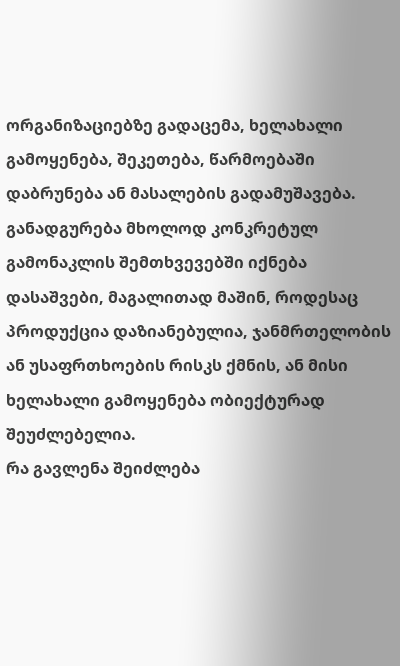ორგანიზაციებზე გადაცემა, ხელახალი გამოყენება, შეკეთება, წარმოებაში დაბრუნება ან მასალების გადამუშავება.
განადგურება მხოლოდ კონკრეტულ გამონაკლის შემთხვევებში იქნება დასაშვები, მაგალითად მაშინ, როდესაც პროდუქცია დაზიანებულია, ჯანმრთელობის ან უსაფრთხოების რისკს ქმნის, ან მისი ხელახალი გამოყენება ობიექტურად შეუძლებელია.
რა გავლენა შეიძლება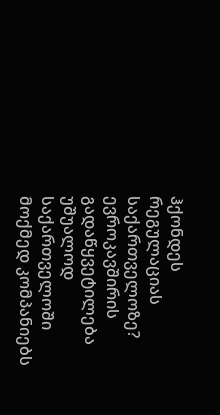ჰქონდეს რეგულაციას საქართველოზე?
ევროკავშირის გადაწყვეტილება უშუალოდ საქართველოში მოქმედ კომპანიებს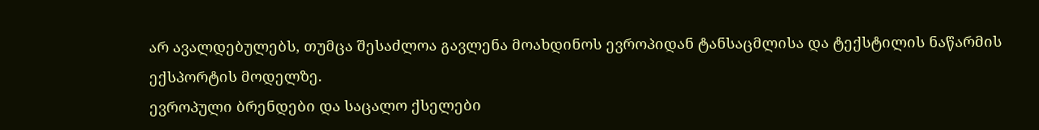არ ავალდებულებს, თუმცა შესაძლოა გავლენა მოახდინოს ევროპიდან ტანსაცმლისა და ტექსტილის ნაწარმის ექსპორტის მოდელზე.
ევროპული ბრენდები და საცალო ქსელები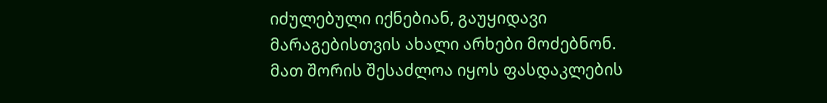იძულებული იქნებიან, გაუყიდავი მარაგებისთვის ახალი არხები მოძებნონ. მათ შორის შესაძლოა იყოს ფასდაკლების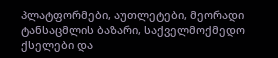პლატფორმები, აუთლეტები, მეორადი ტანსაცმლის ბაზარი, საქველმოქმედო ქსელები და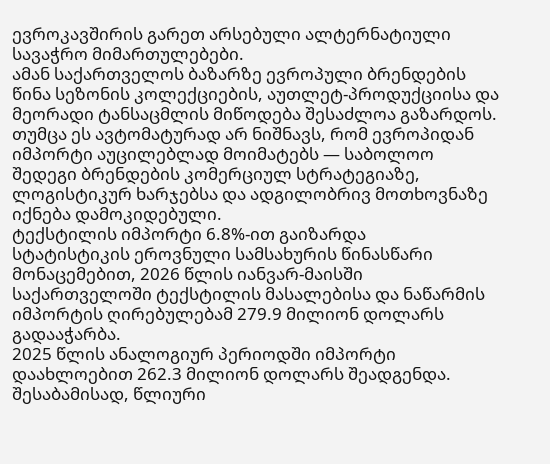ევროკავშირის გარეთ არსებული ალტერნატიული სავაჭრო მიმართულებები.
ამან საქართველოს ბაზარზე ევროპული ბრენდების წინა სეზონის კოლექციების, აუთლეტ-პროდუქციისა და მეორადი ტანსაცმლის მიწოდება შესაძლოა გაზარდოს. თუმცა ეს ავტომატურად არ ნიშნავს, რომ ევროპიდან იმპორტი აუცილებლად მოიმატებს — საბოლოო შედეგი ბრენდების კომერციულ სტრატეგიაზე, ლოგისტიკურ ხარჯებსა და ადგილობრივ მოთხოვნაზე იქნება დამოკიდებული.
ტექსტილის იმპორტი 6.8%-ით გაიზარდა
სტატისტიკის ეროვნული სამსახურის წინასწარი მონაცემებით, 2026 წლის იანვარ-მაისში საქართველოში ტექსტილის მასალებისა და ნაწარმის იმპორტის ღირებულებამ 279.9 მილიონ დოლარს გადააჭარბა.
2025 წლის ანალოგიურ პერიოდში იმპორტი დაახლოებით 262.3 მილიონ დოლარს შეადგენდა. შესაბამისად, წლიური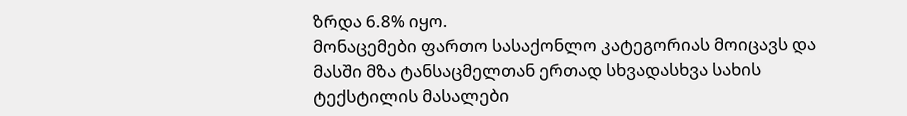ზრდა 6.8% იყო.
მონაცემები ფართო სასაქონლო კატეგორიას მოიცავს და მასში მზა ტანსაცმელთან ერთად სხვადასხვა სახის ტექსტილის მასალები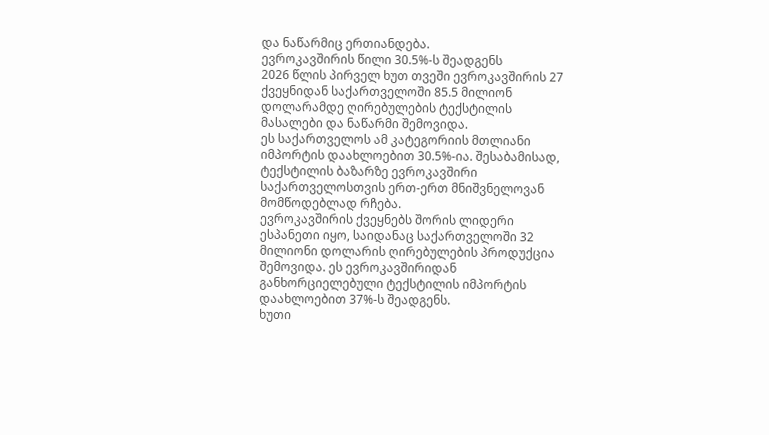და ნაწარმიც ერთიანდება.
ევროკავშირის წილი 30.5%-ს შეადგენს
2026 წლის პირველ ხუთ თვეში ევროკავშირის 27 ქვეყნიდან საქართველოში 85.5 მილიონ დოლარამდე ღირებულების ტექსტილის მასალები და ნაწარმი შემოვიდა.
ეს საქართველოს ამ კატეგორიის მთლიანი იმპორტის დაახლოებით 30.5%-ია. შესაბამისად, ტექსტილის ბაზარზე ევროკავშირი საქართველოსთვის ერთ-ერთ მნიშვნელოვან მომწოდებლად რჩება.
ევროკავშირის ქვეყნებს შორის ლიდერი ესპანეთი იყო, საიდანაც საქართველოში 32 მილიონი დოლარის ღირებულების პროდუქცია შემოვიდა. ეს ევროკავშირიდან განხორციელებული ტექსტილის იმპორტის დაახლოებით 37%-ს შეადგენს.
ხუთი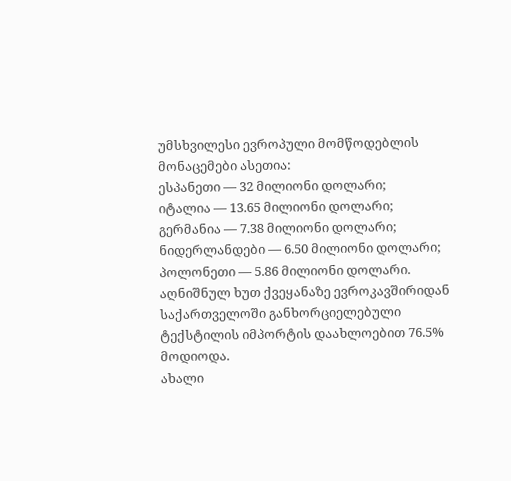უმსხვილესი ევროპული მომწოდებლის მონაცემები ასეთია:
ესპანეთი — 32 მილიონი დოლარი;
იტალია — 13.65 მილიონი დოლარი;
გერმანია — 7.38 მილიონი დოლარი;
ნიდერლანდები — 6.50 მილიონი დოლარი;
პოლონეთი — 5.86 მილიონი დოლარი.
აღნიშნულ ხუთ ქვეყანაზე ევროკავშირიდან საქართველოში განხორციელებული ტექსტილის იმპორტის დაახლოებით 76.5% მოდიოდა.
ახალი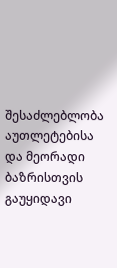შესაძლებლობა აუთლეტებისა და მეორადი ბაზრისთვის
გაუყიდავი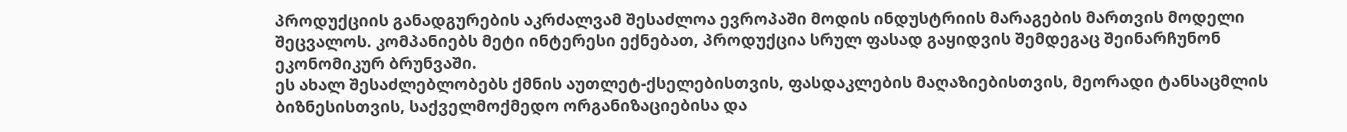პროდუქციის განადგურების აკრძალვამ შესაძლოა ევროპაში მოდის ინდუსტრიის მარაგების მართვის მოდელი შეცვალოს. კომპანიებს მეტი ინტერესი ექნებათ, პროდუქცია სრულ ფასად გაყიდვის შემდეგაც შეინარჩუნონ ეკონომიკურ ბრუნვაში.
ეს ახალ შესაძლებლობებს ქმნის აუთლეტ-ქსელებისთვის, ფასდაკლების მაღაზიებისთვის, მეორადი ტანსაცმლის ბიზნესისთვის, საქველმოქმედო ორგანიზაციებისა და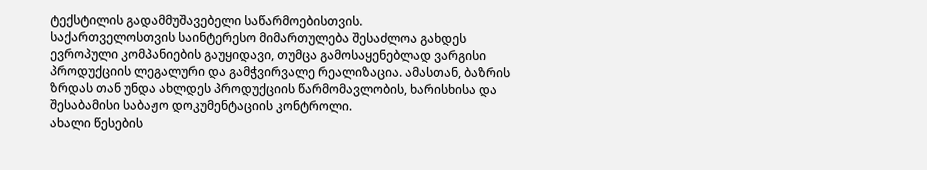ტექსტილის გადამმუშავებელი საწარმოებისთვის.
საქართველოსთვის საინტერესო მიმართულება შესაძლოა გახდეს ევროპული კომპანიების გაუყიდავი, თუმცა გამოსაყენებლად ვარგისი პროდუქციის ლეგალური და გამჭვირვალე რეალიზაცია. ამასთან, ბაზრის ზრდას თან უნდა ახლდეს პროდუქციის წარმომავლობის, ხარისხისა და შესაბამისი საბაჟო დოკუმენტაციის კონტროლი.
ახალი წესების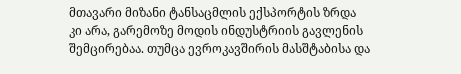მთავარი მიზანი ტანსაცმლის ექსპორტის ზრდა კი არა, გარემოზე მოდის ინდუსტრიის გავლენის შემცირებაა. თუმცა ევროკავშირის მასშტაბისა და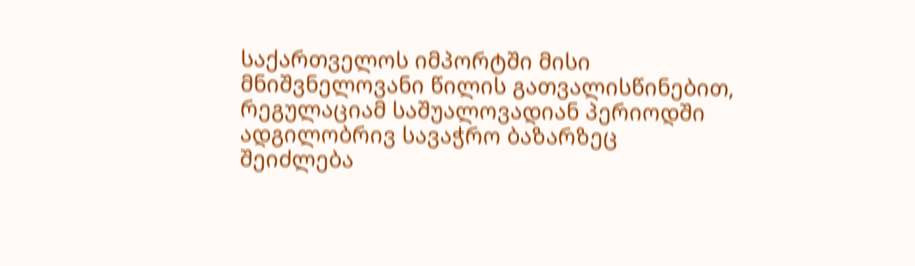საქართველოს იმპორტში მისი მნიშვნელოვანი წილის გათვალისწინებით, რეგულაციამ საშუალოვადიან პერიოდში ადგილობრივ სავაჭრო ბაზარზეც შეიძლება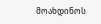მოახდინოს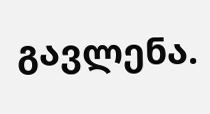გავლენა.